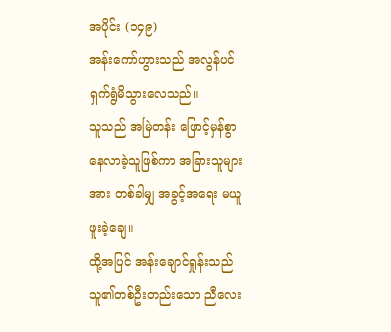အပိုင်း (၁၄၉)
အန်းကော်ဟွားသည် အလွန်ပင် ရှက်ရွံမိသွားလေသည်။
သူသည် အမြဲတန်း ဖြောင့်မှန်စွာ နေလာခဲ့သူဖြစ်ကာ အခြားသူများအား တစ်ခါမျှ အခွင့်အရေး မယူဖူးခဲ့ချေ။
ထို့အပြင် အန်းချောင်ရှုန်းသည် သူ၏တစ်ဦးတည်းသော ညီလေး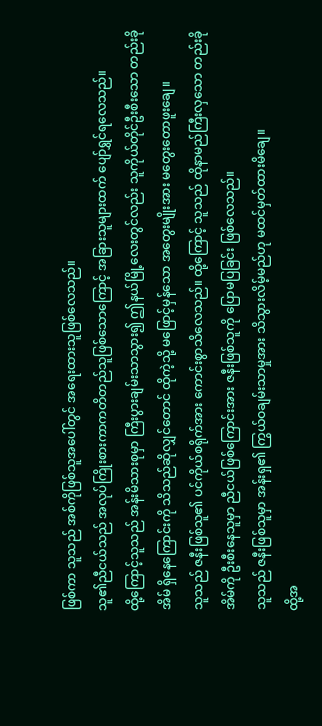ဖြစ်ကာ သူသည် အစ်ကိုဖြစ်သူအပေါ်တွင် အရေးထားသူဖြစ်လေသည်။
သူ၏ညီငယ်သည် အလုပ်ကြိုးစားကာကတိတည်သူဖြစ်သောကြောင့် အခြားသူများထက် ပျော်ရွှင်ရလေသည်။
ထို့ကြောင့်သူသည် အန်းမိသားစုမှာ ကြီးပွားချမ်းသာသွား၍ ဤနယ်မြို့လေးတွင်လည်း သူကိုယ်တိုင်ဦးစီးသော တည်းခိုအိမ် ရှိနေကြောင်းကို သိသည်ဆိုလျှင်တောင် ထိုကဲ့သို့ မဖြောင့်မှန်သော အတွေးမျိုးအား မတွေးတောဖူးချေ။
သူသည် ဇနီးဖြစ်သူ၏ ပင်ကိုယ်စရိုက်အား ကောင်းစွာသိလေသည်။ ထို့ကြောင့် သူသည် ထိုနာမည်ကြီးလှသော တည်းခိုအိမ်ကို ဦးစီးနေသူမှာ ညီငယ်ဖြစ်ကြောင်းအား ဇနီးဖြစ်သူကို ပြောမပြခြင်း ဖြစ်လေသည်။
သူသည် ဇနီးဖြစ်သူမှာ အန်းရှ၏ ကြွယ်ဝချမ်းသာမှုအား သိသွားလိမ့်မည်ဟု မထင်မှတ်ထားမိချေ။
ထို့အ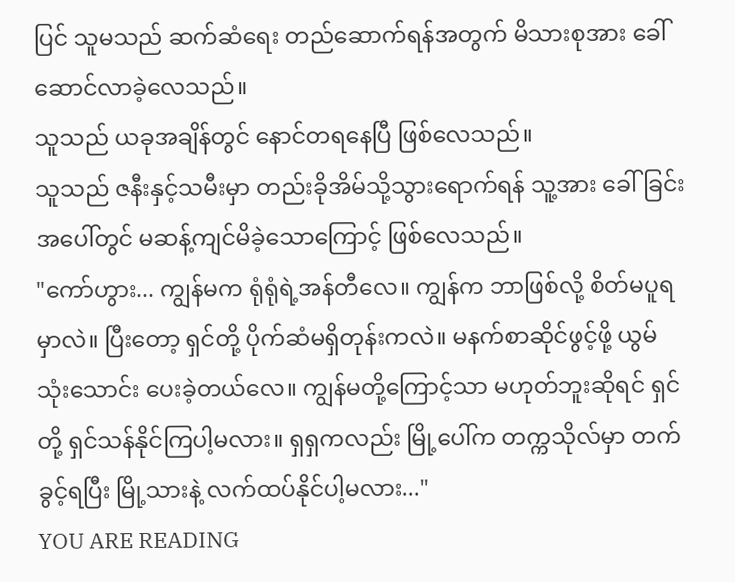ပြင် သူမသည် ဆက်ဆံရေး တည်ဆောက်ရန်အတွက် မိသားစုအား ခေါ်ဆောင်လာခဲ့လေသည်။
သူသည် ယခုအချိန်တွင် နောင်တရနေပြီ ဖြစ်လေသည်။
သူသည် ဇနီးနှင့်သမီးမှာ တည်းခိုအိမ်သို့သွားရောက်ရန် သူ့အား ခေါ်ခြင်းအပေါ်တွင် မဆန့်ကျင်မိခဲ့သောကြောင့် ဖြစ်လေသည်။
"ကော်ဟွား... ကျွန်မက ရုံရုံရဲ့အန်တီလေ။ ကျွန်က ဘာဖြစ်လို့ စိတ်မပူရမှာလဲ။ ပြီးတော့ ရှင်တို့ ပိုက်ဆံမရှိတုန်းကလဲ။ မနက်စာဆိုင်ဖွင့်ဖို့ ယွမ် သုံးသောင်း ပေးခဲ့တယ်လေ။ ကျွန်မတို့ကြောင့်သာ မဟုတ်ဘူးဆိုရင် ရှင်တို့ ရှင်သန်နိုင်ကြပါ့မလား။ ရှရှကလည်း မြို့ပေါ်က တက္ကသိုလ်မှာ တက်ခွင့်ရပြီး မြို့သားနဲ့ လက်ထပ်နိုင်ပါ့မလား..."
YOU ARE READING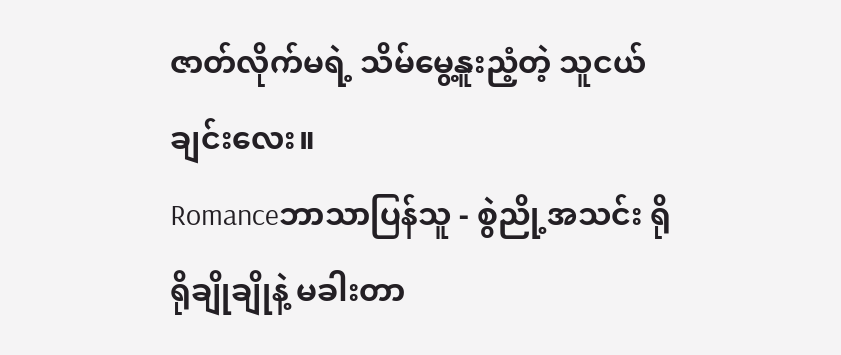ဇာတ်လိုက်မရဲ့ သိမ်မွေ့နူးညံ့တဲ့ သူငယ်ချင်းလေး။
Romanceဘာသာပြန်သူ - စွဲညို့အသင်း ရိုရိုချိုချိုနဲ့ မခါးတာ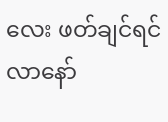လေး ဖတ်ချင်ရင် လာနော်